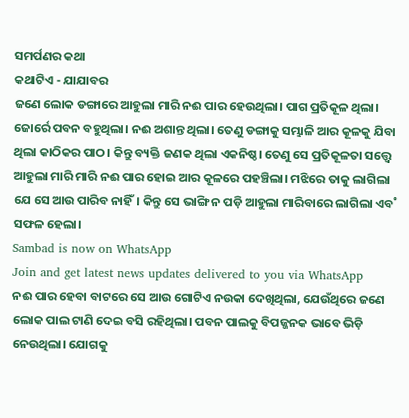ସମର୍ପଣର କଥା
କଥାଟିଏ - ଯାଯାବର
ଜଣେ ଲୋକ ଡଙ୍ଗାରେ ଆହୁଲା ମାରି ନଈ ପାର ହେଉଥିଲା। ପାଗ ପ୍ରତିକୂଳ ଥିଲା। ଜୋର୍ରେ ପବନ ବହୁଥିଲା। ନଈ ଅଶାନ୍ତ ଥିଲା। ତେଣୁ ଡଙ୍ଗାକୁ ସମ୍ଭାଳି ଆର କୂଳକୁ ଯିବା ଥିଲା କାଠିକର ପାଠ। କିନ୍ତୁ ବ୍ୟକ୍ତି ଜଣକ ଥିଲା ଏକନିଷ୍ଠ। ତେଣୁ ସେ ପ୍ରତିକୂଳତା ସତ୍ତ୍ବେ ଆହୁଲା ମାରି ମାରି ନଈ ପାର ହୋଇ ଆର କୂଳରେ ପହଞ୍ଚିଲା। ମଝିରେ ତାକୁ ଲାଗିଲା ଯେ ସେ ଆଉ ପାରିବ ନାହିଁ। କିନ୍ତୁ ସେ ଭାଙ୍ଗି ନ ପଡ଼ି ଆହୁଲା ମାରିବାରେ ଲାଗିଲା ଏବ˚ ସଫଳ ହେଲା।
Sambad is now on WhatsApp
Join and get latest news updates delivered to you via WhatsApp
ନଈ ପାର ହେବା ବାଟରେ ସେ ଆଉ ଗୋଟିଏ ନଉକା ଦେଖିଥିଲା, ଯେଉଁଥିରେ ଜଣେ ଲୋକ ପାଲ ଟାଣି ଦେଇ ବସି ରହିଥିଲା। ପବନ ପାଲକୁ ବିପଜ୍ଜନକ ଭାବେ ଭିଡ଼ି ନେଉଥିଲା। ଯୋଗକୁ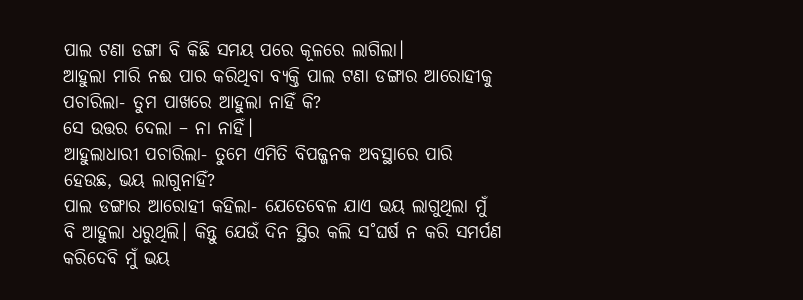ପାଲ ଟଣା ଡଙ୍ଗା ବି କିଛି ସମୟ ପରେ କୂଳରେ ଲାଗିଲା।
ଆହୁଲା ମାରି ନଈ ପାର କରିଥିବା ବ୍ୟକ୍ତି ପାଲ ଟଣା ଡଙ୍ଗାର ଆରୋହୀକୁ ପଚାରିଲା- ତୁମ ପାଖରେ ଆହୁଲା ନାହିଁ କି?
ସେ ଉତ୍ତର ଦେଲା – ନା ନାହିଁ।
ଆହୁଲାଧାରୀ ପଚାରିଲା- ତୁମେ ଏମିତି ବିପଜ୍ଜନକ ଅବସ୍ଥାରେ ପାରି ହେଉଛ, ଭୟ ଲାଗୁନାହିଁ?
ପାଲ ଡଙ୍ଗାର ଆରୋହୀ କହିଲା- ଯେତେବେଳ ଯାଏ ଭୟ ଲାଗୁଥିଲା ମୁଁ ବି ଆହୁଲା ଧରୁଥିଲି। କିନ୍ତୁ ଯେଉଁ ଦିନ ସ୍ଥିର କଲି ସ˚ଘର୍ଷ ନ କରି ସମର୍ପଣ କରିଦେବି ମୁଁ ଭୟ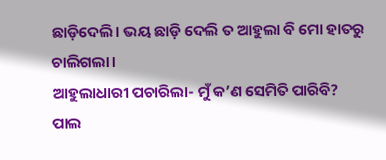ଛାଡ଼ିଦେଲି। ଭୟ ଛାଡ଼ି ଦେଲି ତ ଆହୁଲା ବି ମୋ ହାତରୁ ଚାଲିଗଲା।
ଆହୁଲାଧାରୀ ପଚାରିଲା- ମୁଁ କ’ଣ ସେମିତି ପାରିବି?
ପାଲ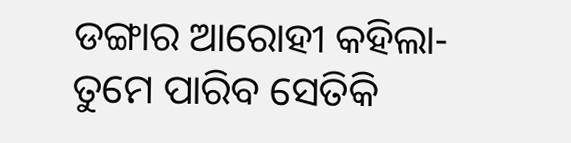ଡଙ୍ଗାର ଆରୋହୀ କହିଲା- ତୁମେ ପାରିବ ସେତିକି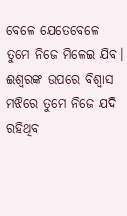ବେଳେ ଯେତେବେଳେ ତୁମେ ନିଜେ ମିଳେଇ ଯିବ। ଈଶ୍ବରଙ୍କ ଉପରେ ବିଶ୍ବାସ ମଝିରେ ତୁମେ ନିଜେ ଯଦି ରହିଥିବ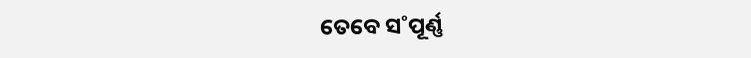ତେବେ ସ˚ପୂର୍ଣ୍ଣ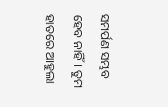ସମର୍ପଣ ସମ୍ଭବ ହେବ ନାହିଁ। ତୁମ ହାତରେ ଆହୁଲା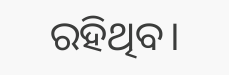ରହିଥିବ।